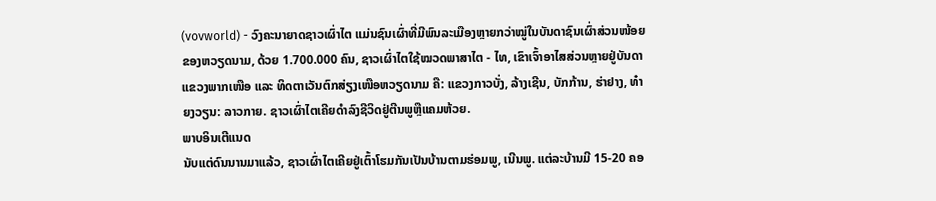(vovworld) - ວົງຄະນາຍາດຊາວເຜົ່າໄຕ ແມ່ນຊົນເຜົ່າທີ່ມີພົນລະເມືອງຫຼາຍກວ່າໝູ່ໃນບັນດາຊົນເຜົ່າສ່ວນໜ້ອຍຂອງຫວຽດນາມ, ດ້ວຍ 1.700.000 ຄົນ, ຊາວເຜົ່າໄຕໃຊ້ໝວດພາສາໄຕ - ໄທ, ເຂົາເຈົ້າອາໄສສ່ວນຫຼາຍຢູ່ບັນດາແຂວງພາກເໜືອ ແລະ ທິດຕາເວັນຕົກສ່ຽງເໜືອຫວຽດນາມ ຄື: ແຂວງກາວບັ່ງ, ລ້າງເຊີນ, ບັກກ້ານ, ຮ່າຢາງ, ທ໋າຍງວຽນ: ລາວກາຍ. ຊາວເຜົ່າໄຕເຄີຍດຳລົງຊີວິດຢູ່ຕີນພູຫຼືແຄມຫ້ວຍ.
ພາບອິນເຕີແນດ
ນັບແຕ່ດົນນານມາແລ້ວ, ຊາວເຜົ່າໄຕເຄີຍຢູ່ເຕົ້າໂຮມກັນເປັນບ້ານຕາມຮ່ອມພູ, ເນີນພູ. ແຕ່ລະບ້ານມີ 15-20 ຄອ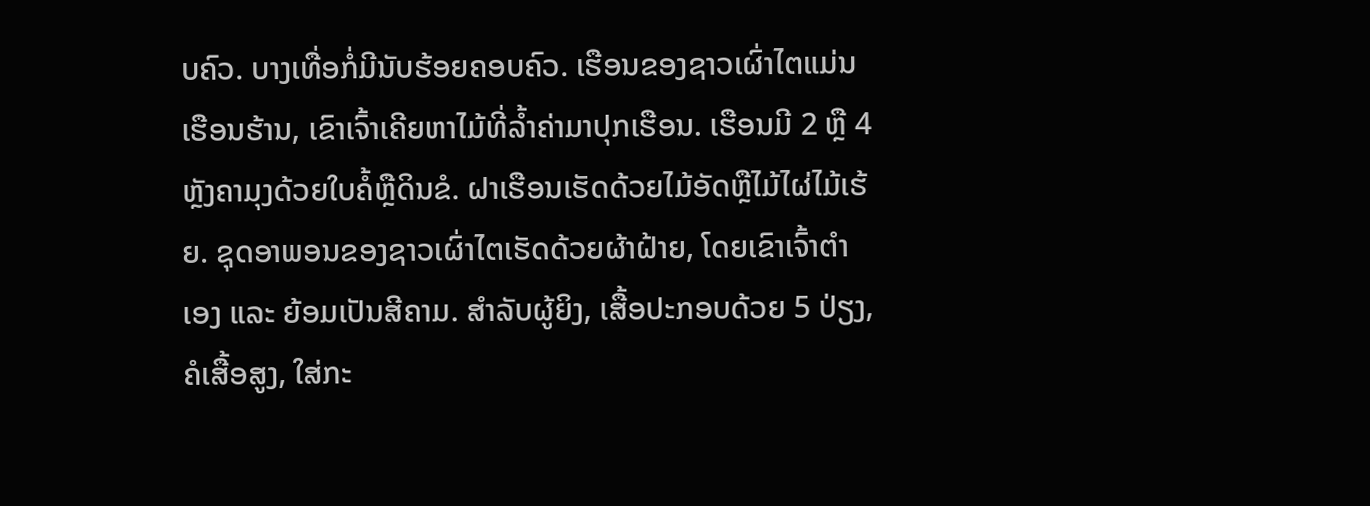ບຄົວ. ບາງເທື່ອກໍ່ມີນັບຮ້ອຍຄອບຄົວ. ເຮືອນຂອງຊາວເຜົ່າໄຕແມ່ນເຮືອນຮ້ານ, ເຂົາເຈົ້າເຄີຍຫາໄມ້ທີ່ລ້ຳຄ່າມາປຸກເຮືອນ. ເຮືອນມີ 2 ຫຼື 4 ຫຼັງຄາມຸງດ້ວຍໃບຄໍ້ຫຼືດິນຂໍ. ຝາເຮືອນເຮັດດ້ວຍໄມ້ອັດຫຼືໄມ້ໄຜ່ໄມ້ເຮ້ຍ. ຊຸດອາພອນຂອງຊາວເຜົ່າໄຕເຮັດດ້ວຍຜ້າຝ້າຍ, ໂດຍເຂົາເຈົ້າຕຳເອງ ແລະ ຍ້ອມເປັນສີຄາມ. ສຳລັບຜູ້ຍິງ, ເສື້ອປະກອບດ້ວຍ 5 ປ່ຽງ, ຄໍເສື້ອສູງ, ໃສ່ກະ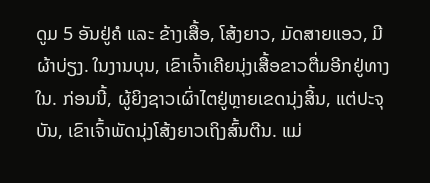ດູມ 5 ອັນຢູ່ຄໍ ແລະ ຂ້າງເສື້ອ, ໂສ້ງຍາວ, ມັດສາຍແອວ, ມີຜ້າບ່ຽງ. ໃນງານບຸນ, ເຂົາເຈົ້າເຄີຍນຸ່ງເສື້ອຂາວຕື່ມອີກຢູ່ທາງໃນ. ກ່ອນນີ້, ຜູ້ຍິງຊາວເຜົ່າໄຕຢູ່ຫຼາຍເຂດນຸ່ງສິ້ນ, ແຕ່ປະຈຸບັນ, ເຂົາເຈົ້າພັດນຸ່ງໂສ້ງຍາວເຖິງສົ້ນຕີນ. ແມ່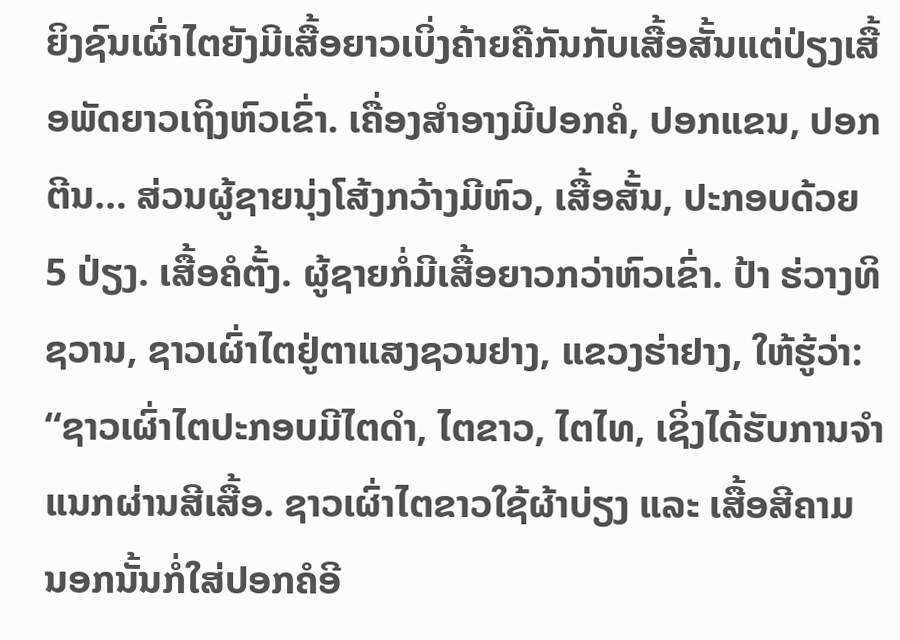ຍິງຊົນເຜົ່າໄຕຍັງມີເສື້ອຍາວເບິ່ງຄ້າຍຄືກັນກັບເສື້ອສັ້ນແຕ່ປ່ຽງເສື້ອພັດຍາວເຖິງຫົວເຂົ່າ. ເຄື່ອງສຳອາງມີປອກຄໍ, ປອກແຂນ, ປອກຕີນ… ສ່ວນຜູ້ຊາຍນຸ່ງໂສ້ງກວ້າງມີຫົວ, ເສື້ອສັ້ນ, ປະກອບດ້ວຍ 5 ປ່ຽງ. ເສື້ອຄໍຕັ້ງ. ຜູ້ຊາຍກໍ່ມີເສື້ອຍາວກວ່າຫົວເຂົ່າ. ປ້າ ຮ່ວາງທິຊວານ, ຊາວເຜົ່າໄຕຢູ່ຕາແສງຊວນຢາງ, ແຂວງຮ່າຢາງ, ໃຫ້ຮູ້ວ່າ:
“ຊາວເຜົ່າໄຕປະກອບມີໄຕດຳ, ໄຕຂາວ, ໄຕໄທ, ເຊິ່ງໄດ້ຮັບການຈຳແນກຜ່ານສີເສື້ອ. ຊາວເຜົ່າໄຕຂາວໃຊ້ຜ້າບ່ຽງ ແລະ ເສື້ອສີຄາມ ນອກນັ້ນກໍ່ໃສ່ປອກຄໍອີ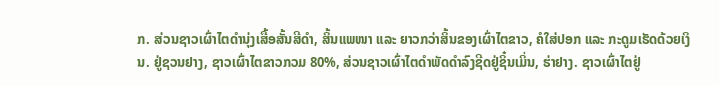ກ. ສ່ວນຊາວເຜົ່າໄຕດຳນຸ່ງເສື້ອສັ້ນສີດຳ, ສິ້ນແພໜາ ແລະ ຍາວກວ່າສິ້ນຂອງເຜົ່າໄຕຂາວ, ຄໍໃສ່ປອກ ແລະ ກະດູມເຮັດດ້ວຍເງິນ. ຢູ່ຊວນຢາງ, ຊາວເຜົ່າໄຕຂາວກວມ 80%, ສ່ວນຊາວເຜົ່າໄຕດຳພັດດຳລົງຊີດຢູ່ຊິ໋ນເມິ່ນ, ຮ່າຢາງ. ຊາວເຜົ່າໄຕຢູ່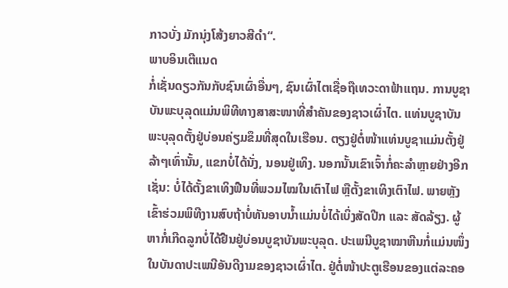ກາວບັ່ງ ມັກນຸ່ງໂສ້ງຍາວສີດຳ“.
ພາບອິນເຕີແນດ
ກໍ່ເຊັ່ນດຽວກັນກັບຊົນເຜົ່າອື່ນໆ, ຊົນເຜົ່າໄຕເຊື່ອຖືເທວະດາຟ້າແຖນ. ການບູຊາບັນພະບຸລຸດແມ່ນພິທີທາງສາສະໜາທີ່ສຳຄັນຂອງຊາວເຜົ່າໄຕ. ແທ່ນບູຊາບັນພະບຸລຸດຕັ້ງຢູ່ບ່ອນຄ່ຽມຂຶມທີ່ສຸດໃນເຮືອນ. ຕຽງຢູ່ຕໍ່ໜ້າແທ່ນບູຊາແມ່ນຕັ້ງຢູ່ລ້າໆເທົ່ານັ້ນ, ແຂກບໍ່ໄດ້ນັ່ງ, ນອນຢູ່ເທິງ. ນອກນັ້ນເຂົາເຈົ້າກໍ່ຄະລຳຫຼາຍຢ່າງອີກເຊັ່ນ: ບໍ່ໄດ້ຕັ້ງຂາເທິງຟືນທີ່ພວມໄໝໃນເຕົາໄຟ ຫຼືຕັ້ງຂາເທິງເຕົາໄຟ. ພາຍຫຼັງເຂົ້າຮ່ວມພິທີງານສົບຖ້າບໍ່ທັນອາບນ້ຳແມ່ນບໍ່ໄດ້ເບິ່ງສັດປີກ ແລະ ສັດລ້ຽງ. ຜູ້ຫາກໍ່ເກີດລູກບໍ່ໄດ້ຢືນຢູ່ບ່ອນບູຊາບັນພະບຸລຸດ. ປະເພນີບູຊາໝາຫີນກໍ່ແມ່ນໜຶ່ງໃນບັນດາປະເພນີອັນດີງາມຂອງຊາວເຜົ່າໄຕ. ຢູ່ຕໍ່ໜ້າປະຕູເຮືອນຂອງແຕ່ລະຄອ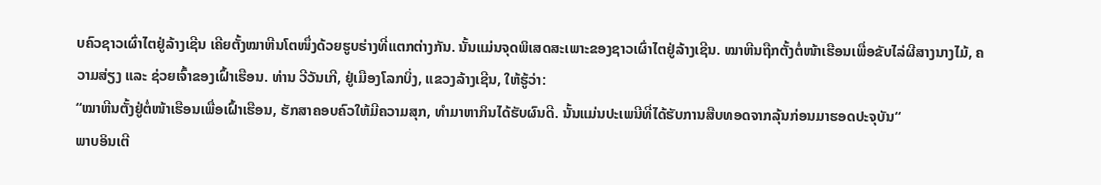ບຄົວຊາວເຜົ່າໄຕຢູ່ລ້າງເຊີນ ເຄີຍຕັ້ງໝາຫີນໂຕໜຶ່ງດ້ວຍຮູບຮ່າງທີ່ແຕກຕ່າງກັນ. ນັ້ນແມ່ນຈຸດພິເສດສະເພາະຂອງຊາວເຜົ່າໄຕຢູ່ລ້າງເຊີນ. ໝາຫີນຖືກຕັ້ງຕໍ່ໜ້າເຮືອນເພື່ອຂັບໄລ່ຜີສາງນາງໄມ້, ຄວາມສ່ຽງ ແລະ ຊ່ວຍເຈົ້າຂອງເຝົ້າເຮືອນ. ທ່ານ ວີວັນເກີ, ຢູ່ເມືອງໂລກບິ່ງ, ແຂວງລ້າງເຊີນ, ໃຫ້ຮູ້ວ່າ:
“ໝາຫີນຕັ້ງຢູ່ຕໍ່ໜ້າເຮືອນເພື່ອເຝົ້າເຮືອນ, ຮັກສາຄອບຄົວໃຫ້ມີຄວາມສຸກ, ທຳມາຫາກິນໄດ້ຮັບຜົນດີ. ນັ້ນແມ່ນປະເພນີທີ່ໄດ້ຮັບການສືບທອດຈາກລຸ້ນກ່ອນມາຮອດປະຈຸບັນ“
ພາບອິນເຕີ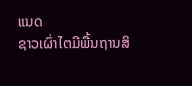ແນດ
ຊາວເຜົ່າໄຕມີພື້ນຖານສິ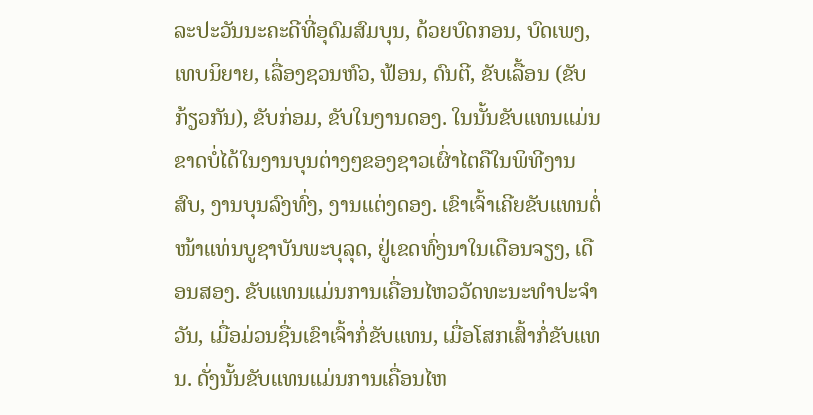ລະປະວັນນະຄະດີທີ່ອຸດົມສົມບຸນ, ດ້ວຍບົດກອນ, ບົດເພງ, ເທບນິຍາຍ, ເລື່ອງຊວນຫົວ, ຟ້ອນ, ດົນຕີ, ຂັບເລື້ອນ (ຂັບກ້ຽວກັນ), ຂັບກ່ອມ, ຂັບໃນງານດອງ. ໃນນັ້ນຂັບແທນແມ່ນຂາດບໍ່ໄດ້ໃນງານບຸນຕ່າງໆຂອງຊາວເຜົ່າໄຕຄືໃນພິທີງານສົບ, ງານບຸນລົງທົ່ງ, ງານແຕ່ງດອງ. ເຂົາເຈົ້າເຄີຍຂັບແທນຕໍ່ໜ້າແທ່ນບູຊາບັນພະບຸລຸດ, ຢູ່ເຂດທົ່ງນາໃນເດືອນຈຽງ, ເດືອນສອງ. ຂັບແທນແມ່ນການເຄື່ອນໄຫວວັດທະນະທຳປະຈຳວັນ, ເມື່ອມ່ວນຊື່ນເຂົາເຈົ້າກໍ່ຂັບແທນ, ເມື່ອໂສກເສົ້າກໍ່ຂັບແທນ. ດັ່ງນັ້ນຂັບແທນແມ່ນການເຄື່ອນໄຫ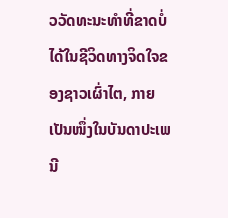ວວັດທະນະທຳທີ່ຂາດບໍ່ໄດ້ໃນຊີວິດທາງຈິດໃຈຂອງຊາວເຜົ່າໄຕ, ກາຍເປັນໜຶ່ງໃນບັນດາປະເພນີ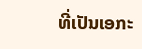ທີ່ເປັນເອກະ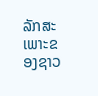ລັກສະເພາະຂອງຊາວ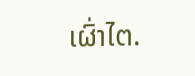ເຜົ່າໄຕ.